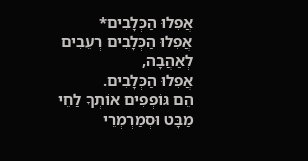אֲפִלוּ הַכְּלָבִים*
אֲפִלוּ הַכְּלָבִים רְעֵבִים לְאַהֲבָה,
אֲפִלוּ הַכְּלָבִים.
הֵם גּוֹפְפִים אוֹתְךָ לַחֵי מַבָּט וּסְמַרְמְרֵי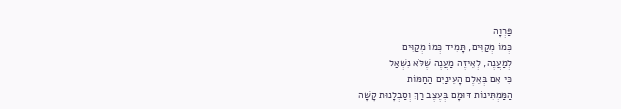פַּרְוָה
כְּמוֹ מְקַוִּים, תָּמִיד כְּמוֹ מְקַוִּים
לְמַעֲנֶה, לְאֵיזֶה מַעֲנֶה שֶׁלֹּא נִשְׁאַל
כִּי אִם בְּאֵלֶם הָעֵינַיִם הַחַמּוֹת
הַמַּמְתִּינוֹת דּוּמָם בְּעֶצֶב רַךְ וְסַבְלָנוּת קָשָׁה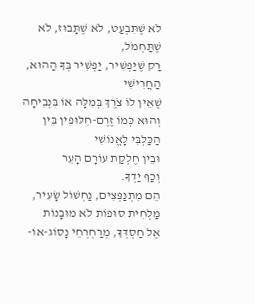לֹא שֶׁתִּבְעַט, לֹא שֶׁתָּבוּז, לֹא שֶׁתַּחְמֹל,
רַק שֶׁיַּפְשִׁיר, יַפְשִׁיר בְּךָ הַהוּא, הַחֲרִישִׁי
שֶׁאֵין לוֹ צֹרֶךְ בְּמִלָּה אוֹ בִּנְבִיחָה
וְהוּא כְּמוֹ זֶרֶם-חִלּוּפִין בֵּין הַכַּלְבִּי לָאֱנוֹשִׁי
וּבֵין חֶלְקַת עוֹרָם הָעֵר
וְכַף יַדְךָ.
הֵם מִתְנַפְּצִים, נַחְשׁוֹל שָׂעִיר, מַלְחִית סוּפוֹת לֹא מוּבָנוֹת
אֶל חַסְדְּךָ, מְרַחְרְחֵי נָסוֹג-אוֹ-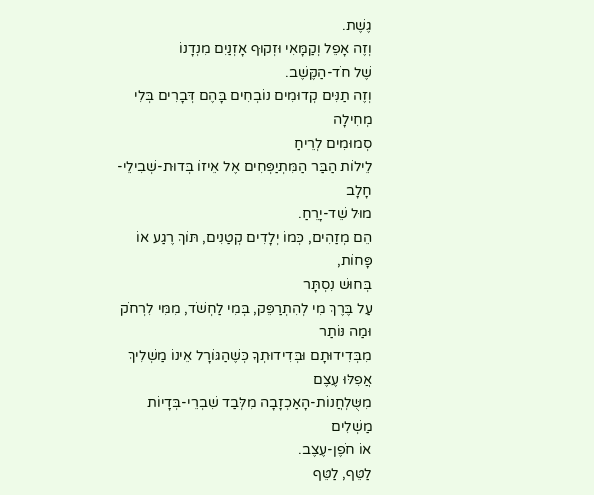גֶשֶׁת.
וְזֶה אָפֵל וְקַמָּאִי וּזְקוּף אָזְנַיִם מִנְדָנוֹ
שֶׁל חֹד-הַקֶּשֶׁב.
וְזֶה תַנִּים קְדוּמִים נוֹבְחִים בָּהֶם דְּבָרִים בְּלִי מְחִילָה
סְמוּמִים לְרֵיחַ
לֵילוֹת הַבַּר הַמִּתְיַפְּחִים אֶל אֵיזוֹ בְּדוּת-שְׁבִילֵי-חָלָב
מוּל שֵׁד-יָרֵחַ.
הֵם מְזַהִים, כְּמוֹ יְלָדִים קְטַנִים, תּוֹךְ רֶגַע אוֹ פָּחוֹת,
בְּחוּשׁ נִסְתָּר
עַל בֶּרֶךְ מִי לְהִתְרַפֵּק, בְּמִי לַחְשֹׁד, מִמִּי לִרְחֹק
וּמַה נּוֹתַר
מִבְּדִידוּתָם וּבְּדִידוּתְךָ כְּשֶׁהַגּוֹרָל אֵינוֹ מַשְׁלִיךְ
אֲפִלּוּ עֶצֶם
מִשֻּלְחֲנוֹת-הָאַכְזָבָה מִלְּבַד שִׁבְרֵי-בְּדָיוֹת מַשְׁלִים
אוֹ חֹפֶן-עֶצֶב.
לַטֵּף, לַטֵּף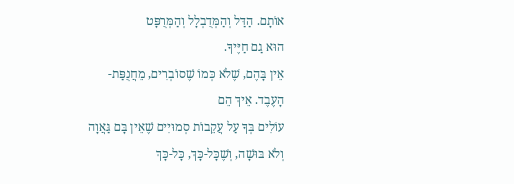אוֹתָם. הַדַּל וְהַמְּדֻבְלָל וְהַמְּרֻפָּט
הוּא גַם חַיֶּיךָ.
אֵין בָּהֶם, שֶׁלֹא כְּמוֹ שֶׁסוֹבְרִים, מֵחֲנֻפַּת-
הָעֶבֶד. אֵיךְ הֵם
עוֹלִים בְּךָ עַל עֲקֵבוֹת סְמוּיִים שֶׁאֵין בָּם גַּאֲוָה
וְלֹא בּוּשָׁה, וְשֶׁכָּל-כָּךְ, כָּל-כָּךְ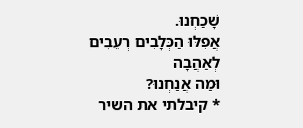שָׁכַחְנוּ.
אֲפִלּוּ הַכְּלָבִים רְעֵבִים לְאַהֲבָה
וּמַה אֲנַחְנוּ?
* קיבלתי את השיר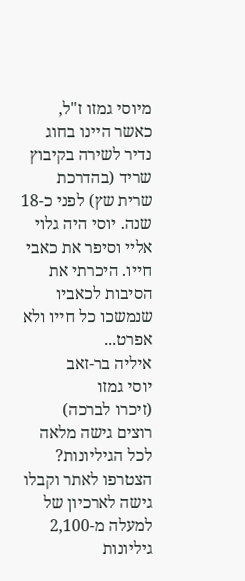מיוסי גמזו ז"ל, כאשר היינו בחוג נדיר לשירה בקיבוץ שריד (בהדרכת שרית שץ) לפני כ-18 שנה. יוסי היה גלוי אליי וסיפר את כאבי חייו. היכרתי את הסיבות לכאביו שנמשכו כל חייו ולא אפרט...
איליה בר-זאב
יוסי גמזו
(זיכרו לברכה)
רוצים גישה מלאה לכל הגיליונות?
הצטרפו לאתר וקבלו גישה לארכיון של למעלה מ-2,100 גיליונות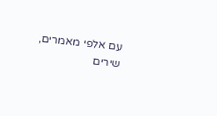עם אלפי מאמרים, שירים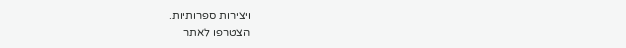ויצירות ספרותיות.
הצטרפו לאתר